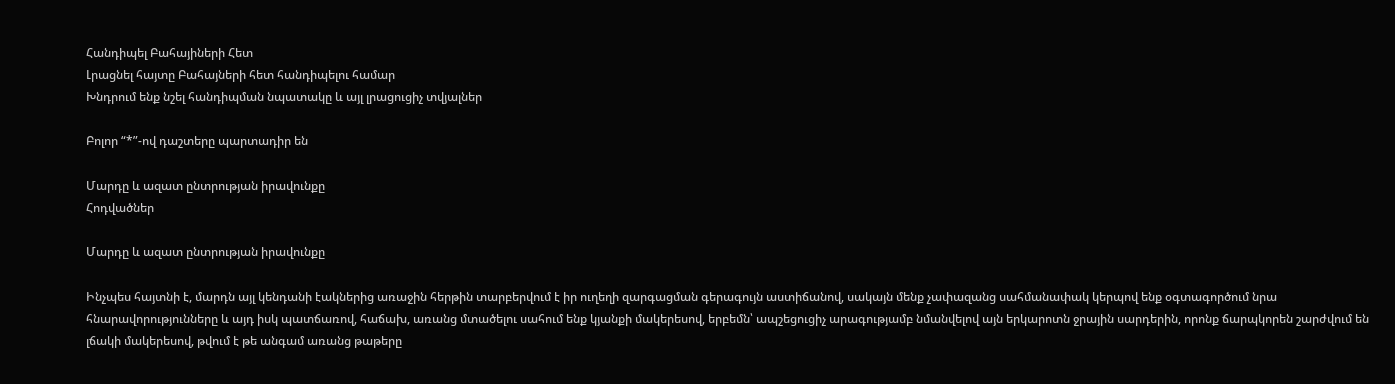Հանդիպել Բահայիների Հետ
Լրացնել հայտը Բահայների հետ հանդիպելու համար
Խնդրում ենք նշել հանդիպման նպատակը և այլ լրացուցիչ տվյալներ

Բոլոր “*”-ով դաշտերը պարտադիր են

Մարդը և ազատ ընտրության իրավունքը
Հոդվածներ

Մարդը և ազատ ընտրության իրավունքը

Ինչպես հայտնի է, մարդն այլ կենդանի էակներից առաջին հերթին տարբերվում է իր ուղեղի զարգացման գերագույն աստիճանով, սակայն մենք չափազանց սահմանափակ կերպով ենք օգտագործում նրա հնարավորությունները և այդ իսկ պատճառով, հաճախ, առանց մտածելու սահում ենք կյանքի մակերեսով, երբեմն՝ ապշեցուցիչ արագությամբ նմանվելով այն երկարոտն ջրային սարդերին, որոնք ճարպկորեն շարժվում են լճակի մակերեսով, թվում է թե անգամ առանց թաթերը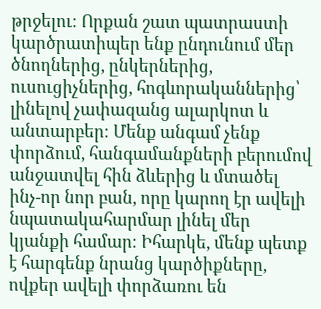թրջելու։ Որքան շատ պատրաստի կարծրատիպեր ենք ընդունում մեր ծնողներից, ընկերներից, ուսուցիչներից, հոգևորականներից՝ լինելով չափազանց ալարկոտ և անտարբեր։ Մենք անգամ չենք փորձում, հանգամանքների բերումով անջատվել հին ձևերից և մտածել ինչ-որ նոր բան, որը կարող էր ավելի նպատակահարմար լինել մեր կյանքի համար։ Իհարկե, մենք պետք է հարգենք նրանց կարծիքները, ովքեր ավելի փորձառու են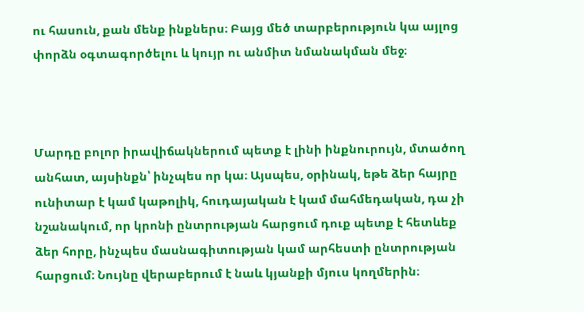ու հասուն, քան մենք ինքներս։ Բայց մեծ տարբերություն կա այլոց փորձն օգտագործելու և կույր ու անմիտ նմանակման մեջ։



Մարդը բոլոր իրավիճակներում պետք է լինի ինքնուրույն, մտածող անհատ, այսինքն՝ ինչպես որ կա։ Այսպես, օրինակ, եթե ձեր հայրը ունիտար է կամ կաթոլիկ, հուդայական է կամ մահմեդական, դա չի նշանակում, որ կրոնի ընտրության հարցում դուք պետք է հետևեք ձեր հորը, ինչպես մասնագիտության կամ արհեստի ընտրության հարցում։ Նույնը վերաբերում է նաև կյանքի մյուս կողմերին։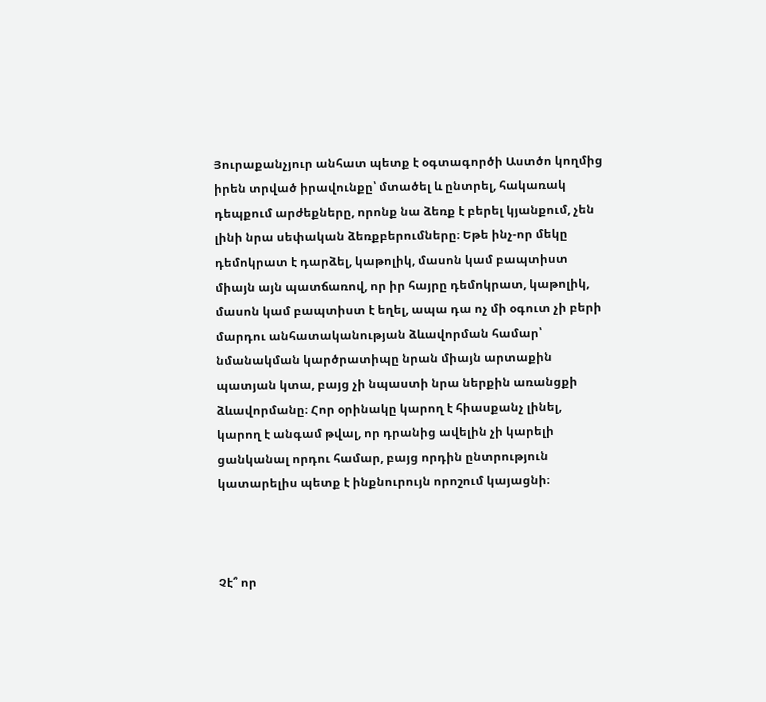Յուրաքանչյուր անհատ պետք է օգտագործի Աստծո կողմից իրեն տրված իրավունքը՝ մտածել և ընտրել, հակառակ դեպքում արժեքները, որոնք նա ձեռք է բերել կյանքում, չեն լինի նրա սեփական ձեռքբերումները։ Եթե ինչ-որ մեկը դեմոկրատ է դարձել, կաթոլիկ, մասոն կամ բապտիստ միայն այն պատճառով, որ իր հայրը դեմոկրատ, կաթոլիկ, մասոն կամ բապտիստ է եղել, ապա դա ոչ մի օգուտ չի բերի մարդու անհատականության ձևավորման համար՝ նմանակման կարծրատիպը նրան միայն արտաքին պատյան կտա, բայց չի նպաստի նրա ներքին առանցքի ձևավորմանը։ Հոր օրինակը կարող է հիասքանչ լինել, կարող է անգամ թվալ, որ դրանից ավելին չի կարելի ցանկանալ որդու համար, բայց որդին ընտրություն կատարելիս պետք է ինքնուրույն որոշում կայացնի։



Չէ՞ որ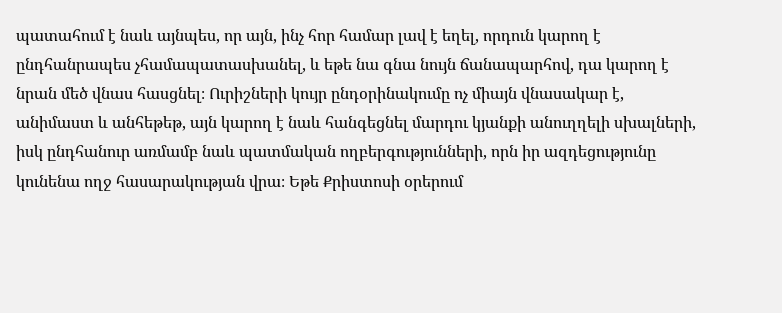պատահում է նաև այնպես, որ այն, ինչ հոր համար լավ է եղել, որդուն կարող է ընդհանրապես չհամապատասխանել, և եթե նա գնա նույն ճանապարհով, դա կարող է նրան մեծ վնաս հասցնել։ Ուրիշների կույր ընդօրինակումը ոչ միայն վնասակար է, անիմաստ և անհեթեթ, այն կարող է նաև հանգեցնել մարդու կյանքի անուղղելի սխալների, իսկ ընդհանուր առմամբ նաև պատմական ողբերգությունների, որն իր ազդեցությունը կունենա ողջ հասարակության վրա։ Եթե Քրիստոսի օրերում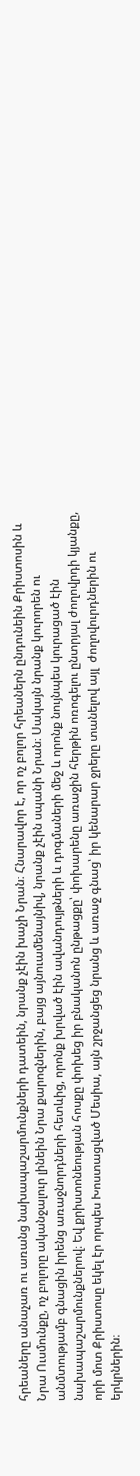հրեաները անաչառ ու առանց նախապաշարմունքների դատեին, նրանք չէին խաչի Նրան։ Հնարավոր է, որ ոչ բոլոր հրեաներն ընդունեին Քրիստոսին և Նրա Ուսմունքը, ոչ բոլորը ականջալուր լինեին Նրա քարոզներին, բայց այնուամենայնիվ, նրանք չէին սպանի Նրան։ Սակայն նրանք կուրորեն ու անմտությամբ գնացին իրենց առաջնորդների հետևից, որոնք խրված էին ավանդույթների և դոգմաների մեջ և որոնք նույնպես կուրացած էին նախապաշարմունքներով։ Եվ քրիստոնեության հոսքը փոխեց իր բնականոն ընթացքը՝ փոխարենը առաջին հերթին ոռոգելու ընտրյալ ժողովրդի կյանքը, որի մոտ Քրիստոսը եկել էր որպես Խոստացված Մեսիա, այն շրջանցեց նրանց և առաջ գնաց՝ իր կենարար ջրերը տանելով այլ  ժողովուրդներին ու երկրներին։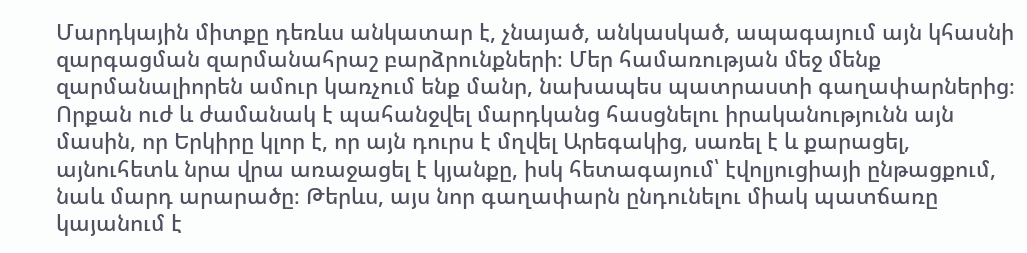Մարդկային միտքը դեռևս անկատար է, չնայած, անկասկած, ապագայում այն կհասնի զարգացման զարմանահրաշ բարձրունքների։ Մեր համառության մեջ մենք զարմանալիորեն ամուր կառչում ենք մանր, նախապես պատրաստի գաղափարներից։ Որքան ուժ և ժամանակ է պահանջվել մարդկանց հասցնելու իրականությունն այն մասին, որ Երկիրը կլոր է, որ այն դուրս է մղվել Արեգակից, սառել է և քարացել, այնուհետև նրա վրա առաջացել է կյանքը, իսկ հետագայում՝ էվոլյուցիայի ընթացքում, նաև մարդ արարածը։ Թերևս, այս նոր գաղափարն ընդունելու միակ պատճառը կայանում է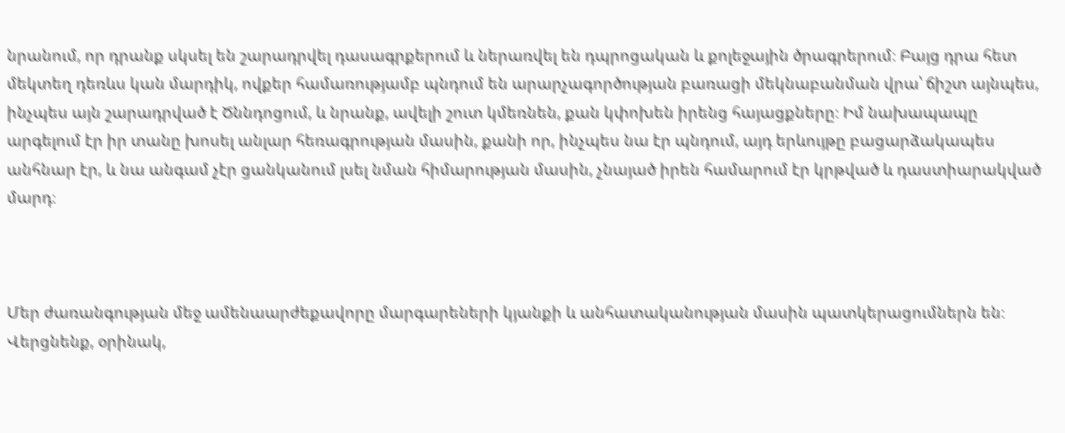նրանում, որ դրանք սկսել են շարադրվել դասագրքերում և ներառվել են դպրոցական և քոլեջային ծրագրերում։ Բայց դրա հետ մեկտեղ դեռևս կան մարդիկ, ովքեր համառությամբ պնդում են արարչագործության բառացի մեկնաբանման վրա՝ ճիշտ այնպես, ինչպես այն շարադրված է Ծննդոցում, և նրանք, ավելի շուտ կմեռնեն, քան կփոխեն իրենց հայացքները։ Իմ նախապապը արգելում էր իր տանը խոսել անլար հեռագրության մասին, քանի որ, ինչպես նա էր պնդում, այդ երևույթը բացարձակապես անհնար էր, և նա անգամ չէր ցանկանում լսել նման հիմարության մասին, չնայած իրեն համարում էր կրթված և դաստիարակված մարդ։



Մեր ժառանգության մեջ ամենաարժեքավորը մարգարեների կյանքի և անհատականության մասին պատկերացումներն են։ Վերցնենք, օրինակ,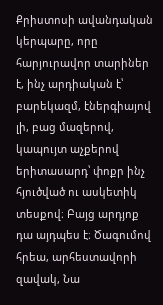Քրիստոսի ավանդական կերպարը, որը հարյուրավոր տարիներ է, ինչ արդիական է՝ բարեկազմ, էներգիայով լի, բաց մազերով, կապույտ աչքերով երիտասարդ՝ փոքր ինչ հյուծված ու ասկետիկ տեսքով։ Բայց արդյոք դա այդպես է։ Ծագումով հրեա, արհեստավորի զավակ, Նա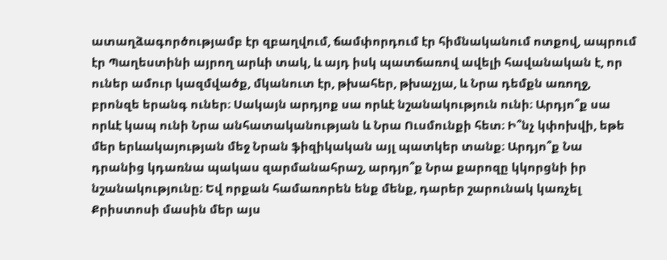ատաղձագործությամբ էր զբաղվում, ճամփորդում էր հիմնականում ոտքով, ապրում էր Պաղեստինի այրող արևի տակ, և այդ իսկ պատճառով ավելի հավանական է, որ ուներ ամուր կազմվածք, մկանուտ էր, թխահեր, թխաչյա, և Նրա դեմքն առողջ, բրոնզե երանգ ուներ։ Սակայն արդյոք սա որևէ նշանակություն ունի։ Արդյո՞ք սա որևէ կապ ունի Նրա անհատականության և Նրա Ուսմունքի հետ։ Ի՞նչ կփոխվի, եթե մեր երևակայության մեջ Նրան ֆիզիկական այլ պատկեր տանք։ Արդյո՞ք Նա դրանից կդառնա պակաս զարմանահրաշ, արդյո՞ք Նրա քարոզը կկորցնի իր նշանակությունը։ Եվ որքան համառորեն ենք մենք, դարեր շարունակ կառչել Քրիստոսի մասին մեր այս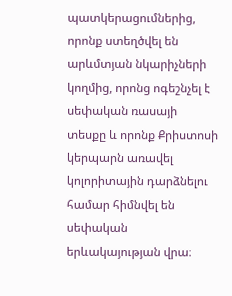պատկերացումներից, որոնք ստեղծվել են արևմտյան նկարիչների կողմից, որոնց ոգեշնչել է սեփական ռասայի տեսքը և որոնք Քրիստոսի կերպարն առավել կոլորիտային դարձնելու համար հիմնվել են սեփական երևակայության վրա։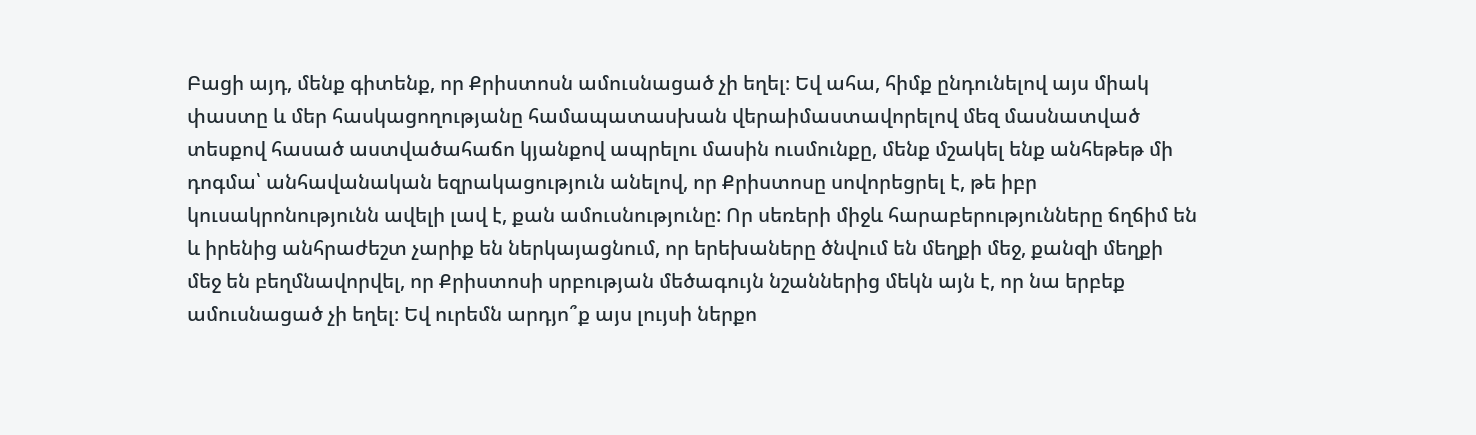Բացի այդ, մենք գիտենք, որ Քրիստոսն ամուսնացած չի եղել։ Եվ ահա, հիմք ընդունելով այս միակ փաստը և մեր հասկացողությանը համապատասխան վերաիմաստավորելով մեզ մասնատված տեսքով հասած աստվածահաճո կյանքով ապրելու մասին ուսմունքը, մենք մշակել ենք անհեթեթ մի դոգմա՝ անհավանական եզրակացություն անելով, որ Քրիստոսը սովորեցրել է, թե իբր կուսակրոնությունն ավելի լավ է, քան ամուսնությունը: Որ սեռերի միջև հարաբերությունները ճղճիմ են և իրենից անհրաժեշտ չարիք են ներկայացնում, որ երեխաները ծնվում են մեղքի մեջ, քանզի մեղքի մեջ են բեղմնավորվել, որ Քրիստոսի սրբության մեծագույն նշաններից մեկն այն է, որ նա երբեք ամուսնացած չի եղել։ Եվ ուրեմն արդյո՞ք այս լույսի ներքո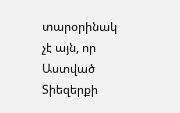տարօրինակ չէ այն, որ Աստված Տիեզերքի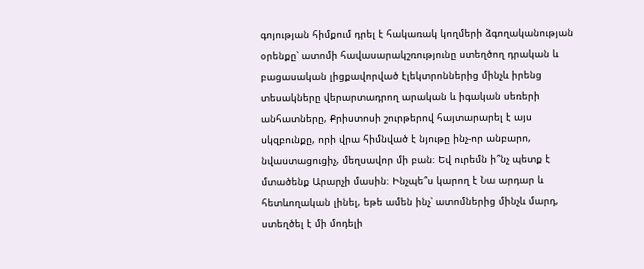գոյության հիմքում դրել է հակառակ կողմերի ձգողականության օրենքը՝ ատոմի հավասարակշռությունը ստեղծող դրական և բացասական լիցքավորված էլեկտրոններից մինչև իրենց տեսակները վերարտադրող արական և իգական սեռերի անհատները, Քրիստոսի շուրթերով հայտարարել է այս սկզբունքը, որի վրա հիմնված է նյութը ինչ-որ անբարո, նվաստացուցիչ, մեղսավոր մի բան։ Եվ ուրեմն ի՞նչ պետք է մտածենք Արարչի մասին։ Ինչպե՞ս կարող է Նա արդար և հետևողական լինել, եթե ամեն ինչ՝ ատոմներից մինչև մարդ, ստեղծել է մի մոդելի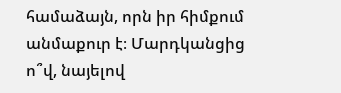համաձայն, որն իր հիմքում անմաքուր է։ Մարդկանցից ո՞վ, նայելով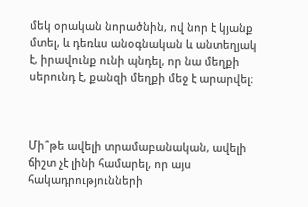մեկ օրական նորածնին, ով նոր է կյանք մտել, և դեռևս անօգնական և անտեղյակ է, իրավունք ունի պնդել, որ նա մեղքի սերունդ է, քանզի մեղքի մեջ է արարվել։



Մի՞թե ավելի տրամաբանական, ավելի ճիշտ չէ լինի համարել, որ այս հակադրությունների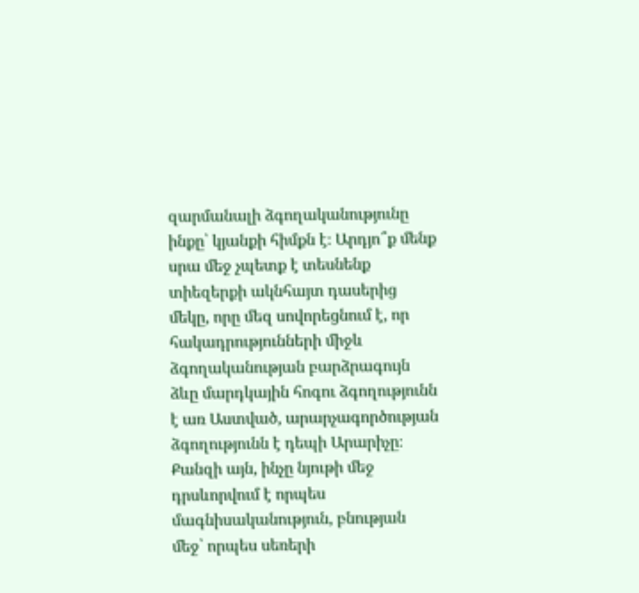զարմանալի ձգողականությունը ինքը՝ կյանքի հիմքն է։ Արդյո՞ք մենք սրա մեջ չպետք է տեսնենք տիեզերքի ակնհայտ դասերից մեկը, որը մեզ սովորեցնում է, որ հակադրությունների միջև ձգողականության բարձրագույն ձևը մարդկային հոգու ձգողությունն է առ Աստված, արարչագործության ձգողությունն է դեպի Արարիչը։ Քանզի այն, ինչը նյութի մեջ դրսևորվում է որպես մագնիսականություն, բնության մեջ՝ որպես սեռերի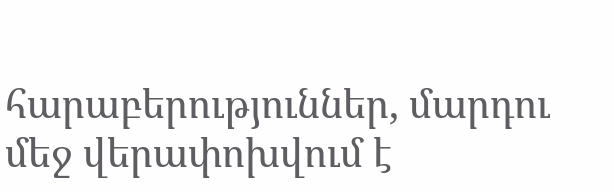հարաբերություններ, մարդու մեջ վերափոխվում է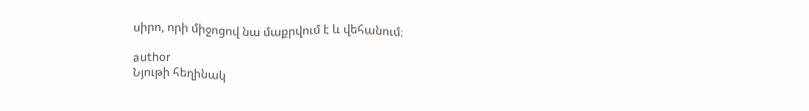սիրո, որի միջոցով նա մաքրվում է և վեհանում։

author
Նյութի հեղինակ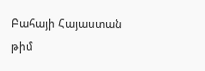Բահայի Հայաստան թիմ